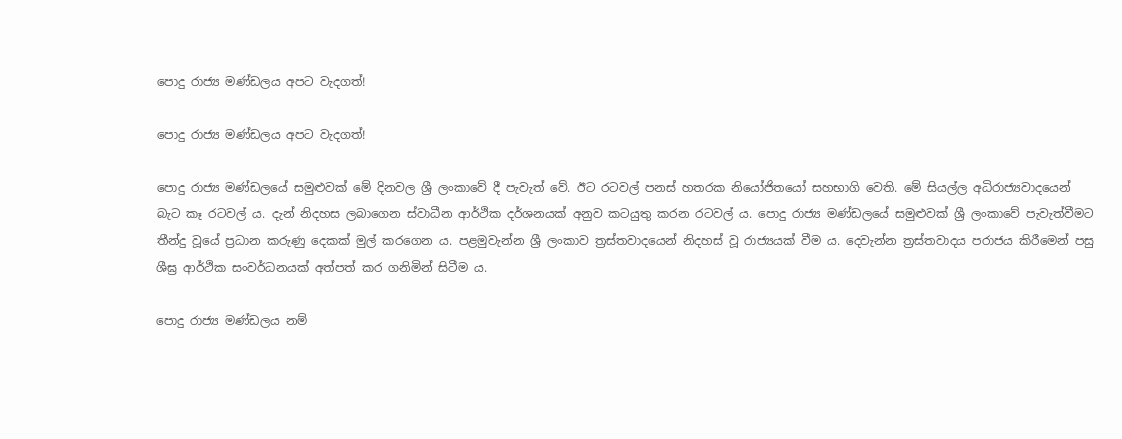පොදු රාජ්‍ය මණ්ඩලය අපට වැදගත්!

පොදු රාජ්‍ය මණ්ඩලය අපට වැදගත්!

පොදු රාජ්‍ය මණ්ඩලයේ සමුළුවක් මේ දිනවල ශ්‍රී ලංකාවේ දී පැවැත් වේ. ඊට රටවල් පනස් හතරක නියෝජිතයෝ සහභාගි වෙති. මේ සියල්ල අධිරාජ්‍යවාදයෙන් බැට කෑ රටවල් ය. දැන් නිදහස ලබාගෙන ස්වාධීන ආර්ථික දර්ශනයක් අනුව කටයුතු කරන රටවල් ය. පොදු රාජ්‍ය මණ්ඩලයේ සමුළුවක් ශ්‍රී ලංකාවේ පැවැත්වීමට තීන්දු වූයේ ප්‍රධාන කරුණු දෙකක් මුල් කරගෙන ය. පළමුවැන්න ශ්‍රී ලංකාව ත්‍රස්තවාදයෙන් නිදහස් වූ රාජ්‍යයක් වීම ය. දෙවැන්න ත්‍රස්තවාදය පරාජය කිරීමෙන් පසු ශීඝ්‍ර ආර්ථික සංවර්ධනයක් අත්පත් කර ගනිමින් සිටීම ය.

පොදු රාජ්‍ය මණ්ඩලය නම්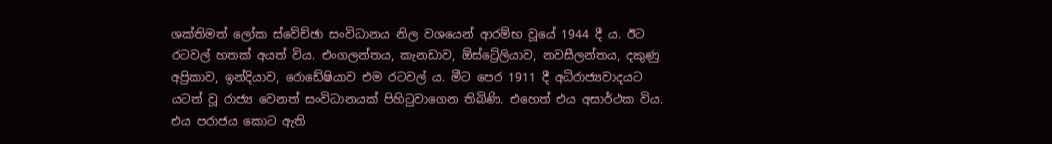ශක්තිමත් ලෝක ස්වේච්ඡා සංවිධානය නිල වශයෙන් ආරම්භ වූයේ 1944 දී ය. ඊට රටවල් හතක් අයත් විය. එංගලන්තය, කැනඩාව, ඕස්ට්‍රේලියාව, නවසීලන්තය, දකුණු අප්‍රිකාව, ඉන්දියාව, රොඩේෂියාව එම රටවල් ය. මීට පෙර 1911 දී අධිරාජ්‍යවාදයට යටත් වූ රාජ්‍ය වෙනත් සංවිධානයක් පිහිටුවාගෙන තිබිණි. එහෙත් එය අසාර්ථක විය. එය පරාජය කොට ඇති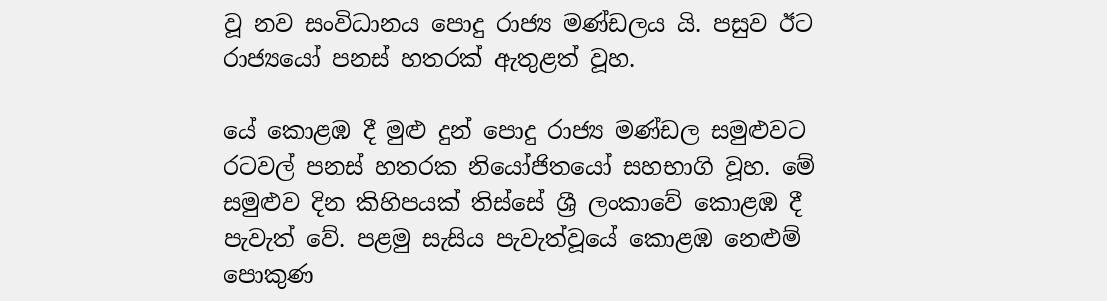වූ නව සංවිධානය පොදු රාජ්‍ය මණ්ඩලය යි. පසුව ඊට රාජ්‍යයෝ පනස් හතරක් ඇතුළත් වූහ.

යේ කොළඹ දී මුළු දුන් පොදු රාජ්‍ය මණ්ඩල සමුළුවට රටවල් පනස් හතරක නියෝජිතයෝ සහභාගි වූහ. මේ සමුළුව දින කිහිපයක් තිස්සේ ශ්‍රී ලංකාවේ කොළඹ දී පැවැත් වේ. පළමු සැසිය පැවැත්වූයේ කොළඹ නෙළුම් පොකුණ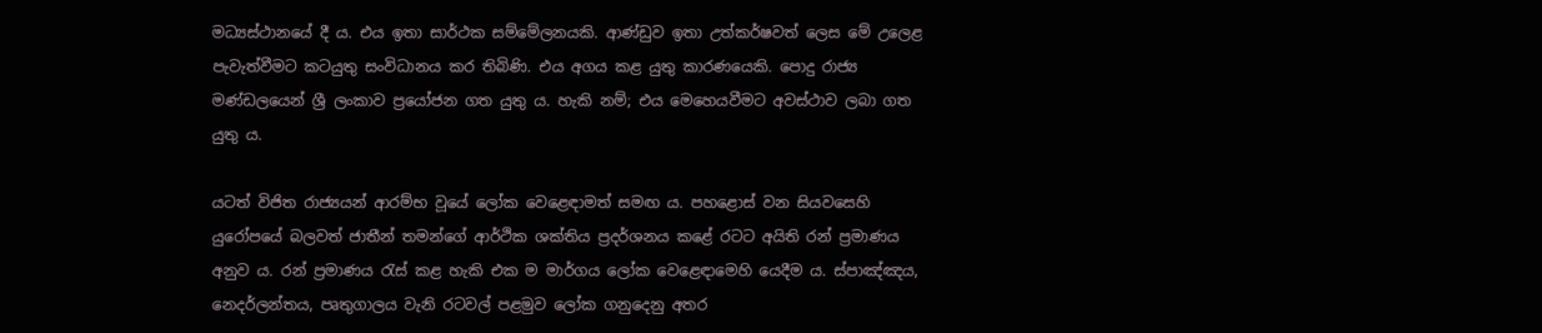මධ්‍යස්ථානයේ දී ය. එය ඉතා සාර්ථක සම්මේලනයකි. ආණ්ඩුව ඉතා උත්කර්ෂවත් ලෙස මේ උලෙළ පැවැත්වීමට කටයුතු සංවිධානය කර තිබිණි. එය අගය කළ යුතු කාරණයෙකි. පොදු රාජ්‍ය මණ්ඩලයෙන් ශ්‍රී ලංකාව ප්‍රයෝජන ගත යුතු ය. හැකි නම්; එය මෙහෙයවීමට අවස්ථාව ලබා ගත යුතු ය.

යටත් විජිත රාජ්‍යයන් ආරම්භ වූයේ ලෝක වෙළෙඳාමත් සමඟ ය. පහළොස් වන සියවසෙහි යුරෝපයේ බලවත් ජාතීන් තමන්ගේ ආර්ථික ශක්තිය ප්‍රදර්ශනය කළේ රටට අයිති රන් ප්‍රමාණය අනුව ය. රන් ප්‍රමාණය රැස් කළ හැකි එක ම මාර්ගය ලෝක වෙළෙඳාමෙහි යෙදීම ය. ස්පාඤ්ඤය, නෙදර්ලන්තය, පෘතුගාලය වැනි රටවල් පළමුව ලෝක ගනුදෙනු අතර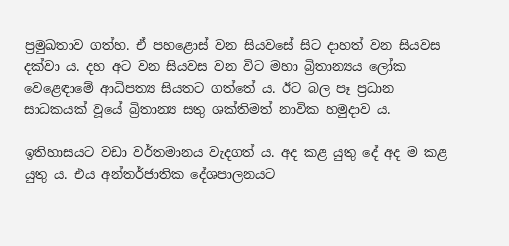ප්‍රමුඛතාව ගත්හ. ඒ පහළොස් වන සියවසේ සිට දාහත් වන සියවස දක්වා ය. දහ අට වන සියවස වන විට මහා බ්‍රිතාන්‍යය ලෝක වෙළෙඳාමේ ආධිපත්‍ය සියතට ගත්තේ ය. ඊට බල පෑ ප්‍රධාන සාධකයක් වූයේ බ්‍රිතාන්‍ය සතු ශක්තිමත් නාවික හමුදාව ය.

ඉතිහාසයට වඩා වර්තමානය වැදගත් ය. අද කළ යුතු දේ අද ම කළ යුතු ය. එය අන්තර්ජාතික දේශපාලනයට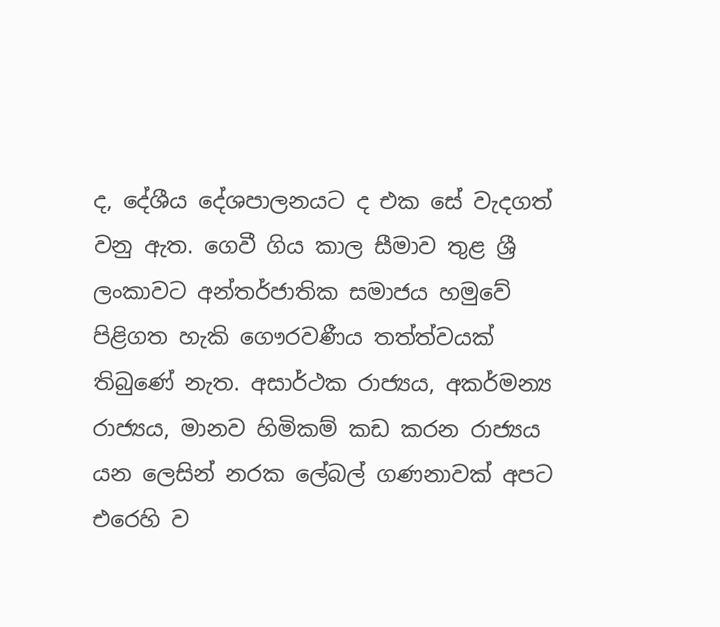ද, දේශීය දේශපාලනයට ද එක සේ වැදගත් වනු ඇත. ගෙවී ගිය කාල සීමාව තුළ ශ්‍රී ලංකාවට අන්තර්ජාතික සමාජය හමුවේ පිළිගත හැකි ගෞරවණීය තත්ත්වයක් තිබුණේ නැත. අසාර්ථක රාජ්‍යය, අකර්මන්‍ය රාජ්‍යය, මානව හිමිකම් කඩ කරන රාජ්‍යය යන ලෙසින් නරක ලේබල් ගණනාවක් අපට එරෙහි ව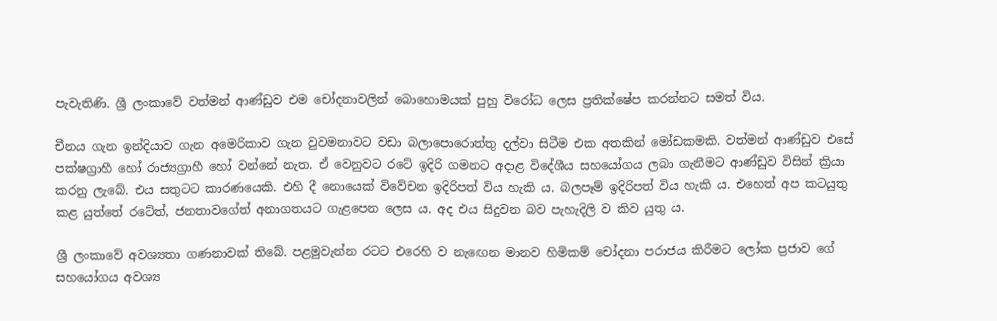පැවැතිණි. ශ්‍රී ලංකාවේ වත්මන් ආණ්ඩුව එම චෝදනාවලින් බොහොමයක් පුහු විරෝධ ලෙස ප්‍රතික්ෂේප කරන්නට සමත් විය.

චීනය ගැන ඉන්දියාව ගැන අමෙරිකාව ගැන වුවමනාවට වඩා බලාපොරොත්තු දල්වා සිටීම එක අතකින් මෝඩකමකි. වත්මන් ආණ්ඩුව එසේ පක්ෂග්‍රාහී හෝ රාජ්‍යග්‍රාහී හෝ වන්නේ නැත. ඒ වෙනුවට රටේ ඉදිරි ගමනට අදාළ විදේශීය සහයෝගය ලබා ගැනීමට ආණ්ඩුව විසින් ක්‍රියා කරනු ලැබේ. එය සතුටට කාරණයෙකි. එහි දී නොයෙක් විවේචන ඉදිරිපත් විය හැකි ය. බලපෑම් ඉදිරිපත් විය හැකි ය. එහෙත් අප කටයුතු කළ යුත්තේ රටේත්, ජනතාවගේත් අනාගතයට ගැළපෙන ලෙස ය. අද එය සිදුවන බව පැහැදිලි ව කිව යුතු ය.

ශ්‍රී ලංකාවේ අවශ්‍යතා ගණනාවක් තිබේ. පළමුවැන්න රටට එරෙහි ව නැඟෙන මානව හිමිකම් චෝදනා පරාජය කිරීමට ලෝක ප්‍රජාව ගේ සහයෝගය අවශ්‍ය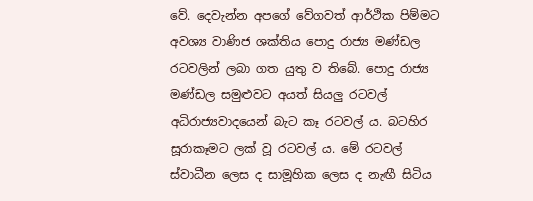වේ. දෙවැන්න අපගේ වේගවත් ආර්ථික පිම්මට අවශ්‍ය වාණිජ ශක්තිය පොදු රාජ්‍ය මණ්ඩල රටවලින් ලබා ගත යුතු ව තිබේ. පොදු රාජ්‍ය මණ්ඩල සමුළුවට අයත් සියලු රටවල් අධිරාජ්‍යවාදයෙන් බැට කෑ රටවල් ය. බටහිර සූරාකෑමට ලක් වූ රටවල් ය. මේ රටවල් ස්වාධීන ලෙස ද සාමූහික ලෙස ද නැඟී සිටිය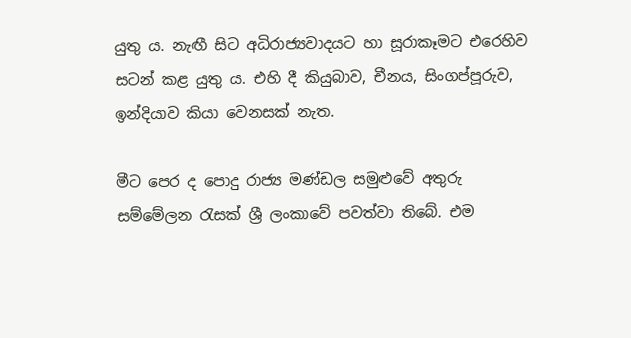යුතු ය. නැඟී සිට අධිරාජ්‍යවාදයට හා සූරාකෑමට එරෙහිව සටන් කළ යුතු ය. එහි දී කියුබාව, චීනය, සිංගප්පූරුව, ඉන්දියාව කියා වෙනසක් නැත.

මීට පෙර ද පොදු රාජ්‍ය මණ්ඩල සමුළුවේ අතුරු සම්මේලන රැසක් ශ්‍රී ලංකාවේ පවත්වා තිබේ. එම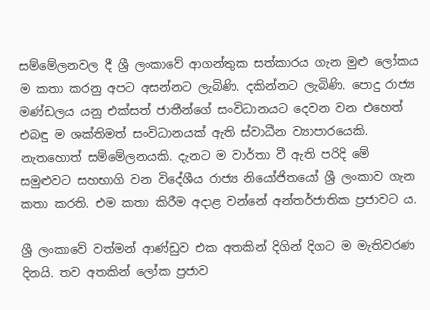සම්මේලනවල දී ශ්‍රී ලංකාවේ ආගන්තුක සත්කාරය ගැන මුළු ලෝකය ම කතා කරනු අපට අසන්නට ලැබිණි. දකින්නට ලැබිණි. පොදු රාජ්‍ය මණ්ඩලය යනු එක්සත් ජාතීන්ගේ සංවිධානයට දෙවන වන එහෙත් එබඳු ම ශක්තිමත් සංවිධානයක් ඇති ස්වාධීන ව්‍යාපාරයෙකි. නැතහොත් සම්මේලනයකි. දැනට ම වාර්තා වී ඇති පරිදි මේ සමුළුවට සහභාගි වන විදේශීය රාජ්‍ය නියෝජිතයෝ ශ්‍රී ලංකාව ගැන කතා කරති. එම කතා කිරීම අදාළ වන්නේ අන්තර්ජාතික ප්‍රජාවට ය.

ශ්‍රී ලංකාවේ වත්මන් ආණ්ඩුව එක අතකින් දිගින් දිගට ම මැතිවරණ දිනයි. තව අතකින් ලෝක ප්‍රජාව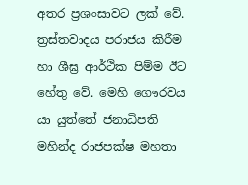අතර ප්‍රශංසාවට ලක් වේ. ත්‍රස්තවාදය පරාජය කිරීම හා ශීඝ්‍ර ආර්ථික පිම්ම ඊට හේතු වේ. මෙහි ගෞරවය යා යුත්තේ ජනාධිපති මහින්ද රාජපක්ෂ මහතා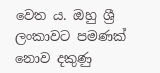වෙත ය. ඔහු ශ්‍රී ලංකාවට පමණක් නොව දකුණු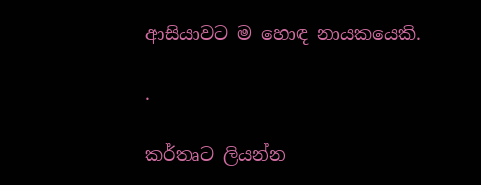ආසියාවට ම හොඳ නායකයෙකි.

.

කර්තෘට ලියන්න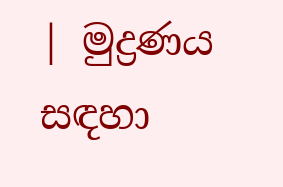| මුද්‍රණය සඳහා